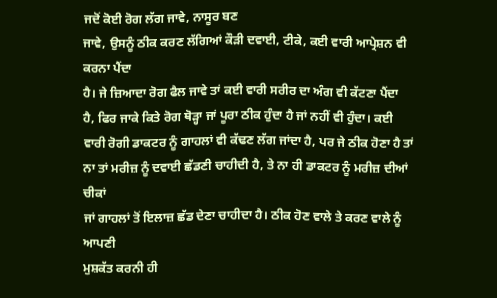ਜਦੋਂ ਕੋਈ ਰੋਗ ਲੱਗ ਜਾਵੇ, ਨਾਸੂਰ ਬਣ
ਜਾਵੇ, ਉਸਨੂੰ ਠੀਕ ਕਰਣ ਲੱਗਿਆਂ ਕੌੜੀ ਦਵਾਈ, ਟੀਕੇ, ਕਈ ਵਾਰੀ ਆਪ੍ਰੇਸ਼ਨ ਵੀ ਕਰਨਾ ਪੈਂਦਾ
ਹੈ। ਜੇ ਜ਼ਿਆਦਾ ਰੋਗ ਫੈਲ ਜਾਵੇ ਤਾਂ ਕਈ ਵਾਰੀ ਸਰੀਰ ਦਾ ਅੰਗ ਵੀ ਕੱਟਣਾ ਪੈਂਦਾ
ਹੈ, ਫਿਰ ਜਾਕੇ ਕਿਤੇ ਰੋਗ ਥੋੜ੍ਹਾ ਜਾਂ ਪੂਰਾ ਠੀਕ ਹੁੰਦਾ ਹੈ ਜਾਂ ਨਹੀਂ ਵੀ ਹੁੰਦਾ। ਕਈ
ਵਾਰੀ ਰੋਗੀ ਡਾਕਟਰ ਨੂੰ ਗਾਹਲਾਂ ਵੀ ਕੱਢਣ ਲੱਗ ਜਾਂਦਾ ਹੈ, ਪਰ ਜੇ ਠੀਕ ਹੋਣਾ ਹੈ ਤਾਂ
ਨਾ ਤਾਂ ਮਰੀਜ਼ ਨੂੰ ਦਵਾਈ ਛੱਡਣੀ ਚਾਹੀਦੀ ਹੈ, ਤੇ ਨਾ ਹੀ ਡਾਕਟਰ ਨੂੰ ਮਰੀਜ਼ ਦੀਆਂ ਚੀਕਾਂ
ਜਾਂ ਗਾਹਲਾਂ ਤੋਂ ਇਲਾਜ਼ ਛੱਡ ਦੇਣਾ ਚਾਹੀਦਾ ਹੈ। ਠੀਕ ਹੋਣ ਵਾਲੇ ਤੇ ਕਰਣ ਵਾਲੇ ਨੂੰ ਆਪਣੀ
ਮੁਸ਼ਕੱਤ ਕਰਨੀ ਹੀ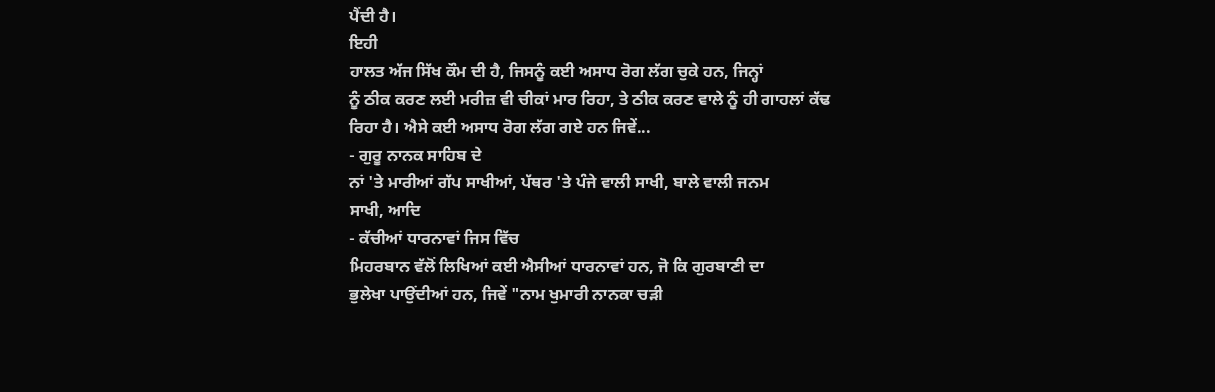ਪੈਂਦੀ ਹੈ।
ਇਹੀ
ਹਾਲਤ ਅੱਜ ਸਿੱਖ ਕੌਮ ਦੀ ਹੈ, ਜਿਸਨੂੰ ਕਈ ਅਸਾਧ ਰੋਗ ਲੱਗ ਚੁਕੇ ਹਨ, ਜਿਨ੍ਹਾਂ
ਨੂੰ ਠੀਕ ਕਰਣ ਲਈ ਮਰੀਜ਼ ਵੀ ਚੀਕਾਂ ਮਾਰ ਰਿਹਾ, ਤੇ ਠੀਕ ਕਰਣ ਵਾਲੇ ਨੂੰ ਹੀ ਗਾਹਲਾਂ ਕੱਢ
ਰਿਹਾ ਹੈ। ਐਸੇ ਕਈ ਅਸਾਧ ਰੋਗ ਲੱਗ ਗਏ ਹਨ ਜਿਵੇਂ...
- ਗੁਰੂ ਨਾਨਕ ਸਾਹਿਬ ਦੇ
ਨਾਂ 'ਤੇ ਮਾਰੀਆਂ ਗੱਪ ਸਾਖੀਆਂ, ਪੱਥਰ 'ਤੇ ਪੰਜੇ ਵਾਲੀ ਸਾਖੀ, ਬਾਲੇ ਵਾਲੀ ਜਨਮ
ਸਾਖੀ, ਆਦਿ
- ਕੱਚੀਆਂ ਧਾਰਨਾਵਾਂ ਜਿਸ ਵਿੱਚ
ਮਿਹਰਬਾਨ ਵੱਲੋਂ ਲਿਖਿਆਂ ਕਈ ਐਸੀਆਂ ਧਾਰਨਾਵਾਂ ਹਨ, ਜੋ ਕਿ ਗੁਰਬਾਣੀ ਦਾ
ਭੁਲੇਖਾ ਪਾਉਂਦੀਆਂ ਹਨ, ਜਿਵੇਂ "ਨਾਮ ਖੁਮਾਰੀ ਨਾਨਕਾ ਚੜੀ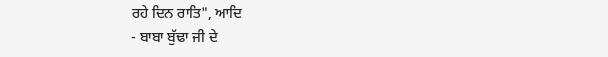ਰਹੇ ਦਿਨ ਰਾਤਿ", ਆਦਿ
- ਬਾਬਾ ਬੁੱਢਾ ਜੀ ਦੇ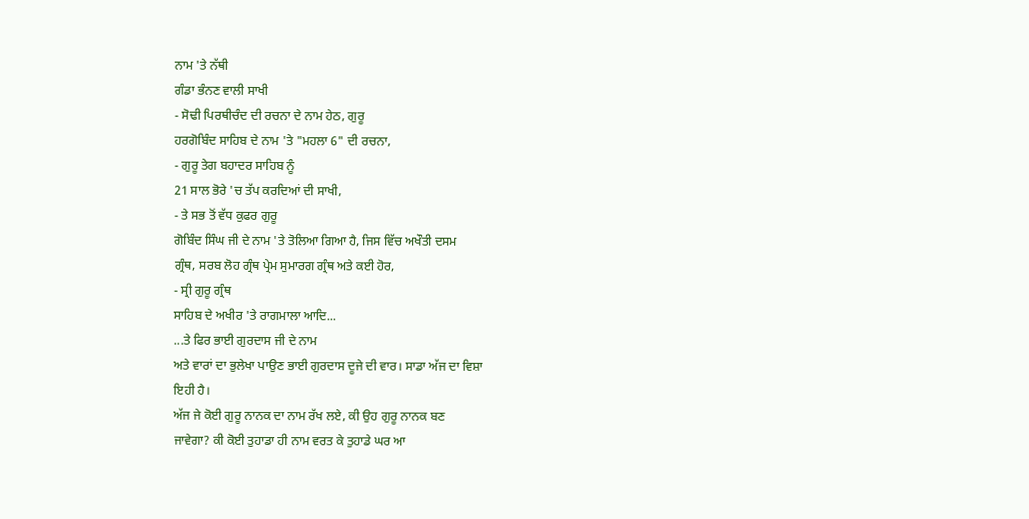ਨਾਮ 'ਤੇ ਨੱਥੀ
ਗੰਡਾ ਭੰਨਣ ਵਾਲੀ ਸਾਖੀ
- ਸੋਢੀ ਪਿਰਥੀਚੰਦ ਦੀ ਰਚਨਾ ਦੇ ਨਾਮ ਹੇਠ, ਗੁਰੂ
ਹਰਗੋਬਿੰਦ ਸਾਹਿਬ ਦੇ ਨਾਮ 'ਤੇ "ਮਹਲਾ 6" ਦੀ ਰਚਨਾ,
- ਗੁਰੂ ਤੇਗ ਬਹਾਦਰ ਸਾਹਿਬ ਨੂੰ
21 ਸਾਲ ਭੋਰੇ 'ਚ ਤੱਪ ਕਰਦਿਆਂ ਦੀ ਸਾਖੀ,
- ਤੇ ਸਭ ਤੋਂ ਵੱਧ ਕੁਫਰ ਗੁਰੂ
ਗੋਬਿੰਦ ਸਿੰਘ ਜੀ ਦੇ ਨਾਮ 'ਤੇ ਤੋਲਿਆ ਗਿਆ ਹੈ, ਜਿਸ ਵਿੱਚ ਅਖੌਤੀ ਦਸਮ
ਗ੍ਰੰਥ, ਸਰਬ ਲੋਹ ਗ੍ਰੰਥ ਪ੍ਰੇਮ ਸੁਮਾਰਗ ਗ੍ਰੰਥ ਅਤੇ ਕਈ ਹੋਰ,
- ਸ੍ਰੀ ਗੁਰੂ ਗ੍ਰੰਥ
ਸਾਹਿਬ ਦੇ ਅਖੀਰ 'ਤੇ ਰਾਗਮਾਲਾ ਆਦਿ...
...ਤੇ ਫਿਰ ਭਾਈ ਗੁਰਦਾਸ ਜੀ ਦੇ ਨਾਮ
ਅਤੇ ਵਾਰਾਂ ਦਾ ਭੁਲੇਖਾ ਪਾਉਣ ਭਾਈ ਗੁਰਦਾਸ ਦੂਜੇ ਦੀ ਵਾਰ। ਸਾਡਾ ਅੱਜ ਦਾ ਵਿਸ਼ਾ
ਇਹੀ ਹੈ।
ਅੱਜ ਜੇ ਕੋਈ ਗੁਰੂ ਨਾਨਕ ਦਾ ਨਾਮ ਰੱਖ ਲਏ, ਕੀ ਉਹ ਗੁਰੂ ਨਾਨਕ ਬਣ
ਜਾਵੇਗਾ? ਕੀ ਕੋਈ ਤੁਹਾਡਾ ਹੀ ਨਾਮ ਵਰਤ ਕੇ ਤੁਹਾਡੇ ਘਰ ਆ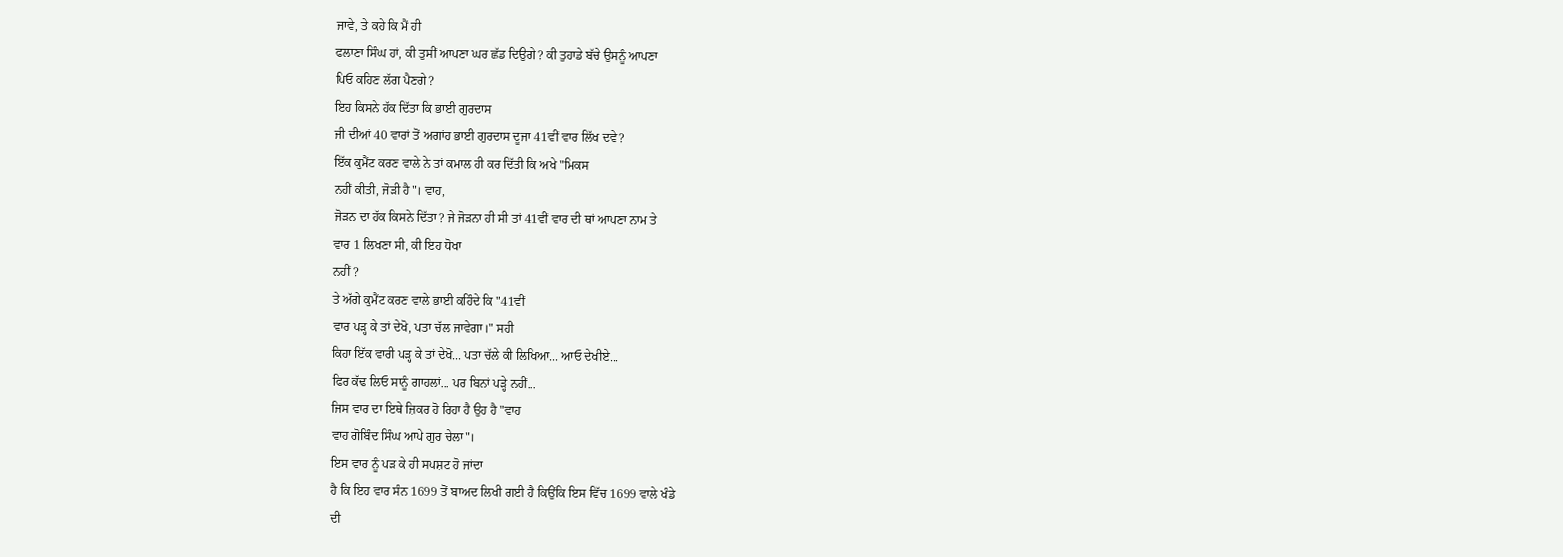ਜਾਵੇ, ਤੇ ਕਹੇ ਕਿ ਮੈਂ ਹੀ
ਫਲਾਣਾ ਸਿੰਘ ਹਾਂ, ਕੀ ਤੁਸੀਂ ਆਪਣਾ ਘਰ ਛੱਡ ਦਿਉਗੇ? ਕੀ ਤੁਹਾਡੇ ਬੱਚੇ ਉਸਨੂੰ ਆਪਣਾ
ਪਿਓ ਕਹਿਣ ਲੱਗ ਪੈਣਗੇ?
ਇਹ ਕਿਸਨੇ ਹੱਕ ਦਿੱਤਾ ਕਿ ਭਾਈ ਗੁਰਦਾਸ
ਜੀ ਦੀਆਂ 40 ਵਾਰਾਂ ਤੋਂ ਅਗਾਂਹ ਭਾਈ ਗੁਰਦਾਸ ਦੂਜਾ 41ਵੀਂ ਵਾਰ ਲਿੱਖ ਦਵੇ?
ਇੱਕ ਕੁਮੈਂਟ ਕਰਣ ਵਾਲੇ ਨੇ ਤਾਂ ਕਮਾਲ ਹੀ ਕਰ ਦਿੱਤੀ ਕਿ ਅਖੇ "ਮਿਕਸ
ਨਹੀਂ ਕੀਤੀ, ਜੋੜੀ ਹੈ"। ਵਾਹ,
ਜੋੜਨ ਦਾ ਹੱਕ ਕਿਸਨੇ ਦਿੱਤਾ? ਜੇ ਜੋੜਨਾ ਹੀ ਸੀ ਤਾਂ 41ਵੀਂ ਵਾਰ ਦੀ ਥਾਂ ਆਪਣਾ ਨਾਮ ਤੇ
ਵਾਰ 1 ਲਿਖਣਾ ਸੀ, ਕੀ ਇਹ ਧੋਖਾ
ਨਹੀਂ ?
ਤੇ ਅੱਗੇ ਕੁਮੈਂਟ ਕਰਣ ਵਾਲੇ ਭਾਈ ਕਹਿੰਦੇ ਕਿ "41ਵੀਂ
ਵਾਰ ਪੜ੍ਹ ਕੇ ਤਾਂ ਦੇਖੋ, ਪਤਾ ਚੱਲ ਜਾਵੇਗਾ।" ਸਹੀ
ਕਿਹਾ ਇੱਕ ਵਾਰੀ ਪੜ੍ਹ ਕੇ ਤਾਂ ਦੇਖੋ... ਪਤਾ ਚੱਲੇ ਕੀ ਲਿਖਿਆ... ਆਓ ਦੇਖੀਏ...
ਫਿਰ ਕੱਢ ਲਿਓ ਸਾਨੂੰ ਗਾਹਲਾਂ... ਪਰ ਬਿਨਾਂ ਪੜ੍ਹੇ ਨਹੀਂ...
ਜਿਸ ਵਾਰ ਦਾ ਇਥੇ ਜ਼ਿਕਰ ਹੋ ਰਿਹਾ ਹੈ ਉਹ ਹੈ "ਵਾਹ
ਵਾਹ ਗੋਬਿੰਦ ਸਿੰਘ ਆਪੇ ਗੁਰ ਚੇਲਾ"।
ਇਸ ਵਾਰ ਨੂੰ ਪੜ ਕੇ ਹੀ ਸਪਸ਼ਟ ਹੋ ਜਾਂਦਾ
ਹੈ ਕਿ ਇਹ ਵਾਰ ਸੰਨ 1699 ਤੋਂ ਬਾਅਦ ਲਿਖੀ ਗਈ ਹੈ ਕਿਉਂਕਿ ਇਸ ਵਿੱਚ 1699 ਵਾਲੇ ਖੰਡੇ
ਦੀ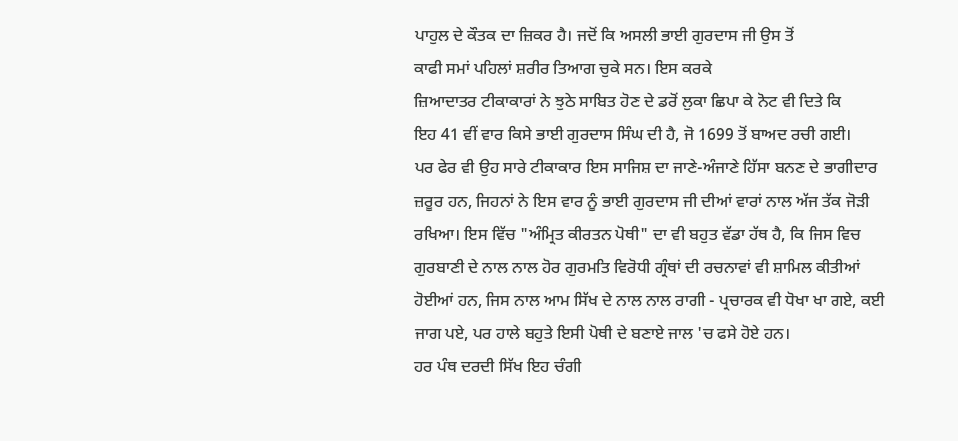ਪਾਹੁਲ ਦੇ ਕੌਤਕ ਦਾ ਜ਼ਿਕਰ ਹੈ। ਜਦੋਂ ਕਿ ਅਸਲੀ ਭਾਈ ਗੁਰਦਾਸ ਜੀ ਉਸ ਤੋਂ
ਕਾਫੀ ਸਮਾਂ ਪਹਿਲਾਂ ਸ਼ਰੀਰ ਤਿਆਗ ਚੁਕੇ ਸਨ। ਇਸ ਕਰਕੇ
ਜ਼ਿਆਦਾਤਰ ਟੀਕਾਕਾਰਾਂ ਨੇ ਝੁਠੇ ਸਾਬਿਤ ਹੋਣ ਦੇ ਡਰੋਂ ਲੁਕਾ ਛਿਪਾ ਕੇ ਨੋਟ ਵੀ ਦਿਤੇ ਕਿ
ਇਹ 41 ਵੀਂ ਵਾਰ ਕਿਸੇ ਭਾਈ ਗੁਰਦਾਸ ਸਿੰਘ ਦੀ ਹੈ, ਜੋ 1699 ਤੋਂ ਬਾਅਦ ਰਚੀ ਗਈ।
ਪਰ ਫੇਰ ਵੀ ਉਹ ਸਾਰੇ ਟੀਕਾਕਾਰ ਇਸ ਸਾਜਿਸ਼ ਦਾ ਜਾਣੇ-ਅੰਜਾਣੇ ਹਿੱਸਾ ਬਨਣ ਦੇ ਭਾਗੀਦਾਰ
ਜ਼ਰੂਰ ਹਨ, ਜਿਹਨਾਂ ਨੇ ਇਸ ਵਾਰ ਨੂੰ ਭਾਈ ਗੁਰਦਾਸ ਜੀ ਦੀਆਂ ਵਾਰਾਂ ਨਾਲ ਅੱਜ ਤੱਕ ਜੋੜੀ
ਰਖਿਆ। ਇਸ ਵਿੱਚ "ਅੰਮ੍ਰਿਤ ਕੀਰਤਨ ਪੋਥੀ" ਦਾ ਵੀ ਬਹੁਤ ਵੱਡਾ ਹੱਥ ਹੈ, ਕਿ ਜਿਸ ਵਿਚ
ਗੁਰਬਾਣੀ ਦੇ ਨਾਲ ਨਾਲ ਹੋਰ ਗੁਰਮਤਿ ਵਿਰੋਧੀ ਗ੍ਰੰਥਾਂ ਦੀ ਰਚਨਾਵਾਂ ਵੀ ਸ਼ਾਮਿਲ ਕੀਤੀਆਂ
ਹੋਈਆਂ ਹਨ, ਜਿਸ ਨਾਲ ਆਮ ਸਿੱਖ ਦੇ ਨਾਲ ਨਾਲ ਰਾਗੀ - ਪ੍ਰਚਾਰਕ ਵੀ ਧੋਖਾ ਖਾ ਗਏ, ਕਈ
ਜਾਗ ਪਏ, ਪਰ ਹਾਲੇ ਬਹੁਤੇ ਇਸੀ ਪੋਥੀ ਦੇ ਬਣਾਏ ਜਾਲ 'ਚ ਫਸੇ ਹੋਏ ਹਨ।
ਹਰ ਪੰਥ ਦਰਦੀ ਸਿੱਖ ਇਹ ਚੰਗੀ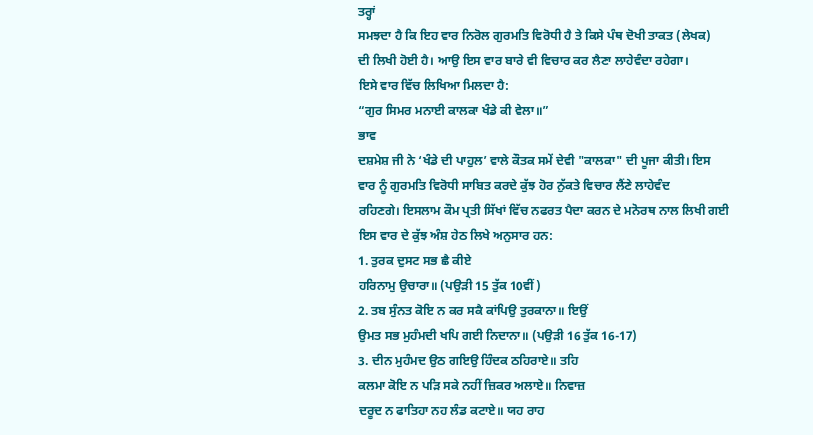ਤਰ੍ਹਾਂ
ਸਮਝਦਾ ਹੈ ਕਿ ਇਹ ਵਾਰ ਨਿਰੋਲ ਗੁਰਮਤਿ ਵਿਰੋਧੀ ਹੈ ਤੇ ਕਿਸੇ ਪੰਥ ਦੋਖੀ ਤਾਕਤ (ਲੇਖਕ)
ਦੀ ਲਿਖੀ ਹੋਈ ਹੈ। ਆਉ ਇਸ ਵਾਰ ਬਾਰੇ ਵੀ ਵਿਚਾਰ ਕਰ ਲੈਣਾ ਲਾਹੇਵੰਦਾ ਰਹੇਗਾ।
ਇਸੇ ਵਾਰ ਵਿੱਚ ਲਿਖਿਆ ਮਿਲਦਾ ਹੈ:
“ਗੁਰ ਸਿਮਰ ਮਨਾਈ ਕਾਲਕਾ ਖੰਡੇ ਕੀ ਵੇਲਾ॥”
ਭਾਵ
ਦਸ਼ਮੇਸ਼ ਜੀ ਨੇ ‘ਖੰਡੇ ਦੀ ਪਾਹੁਲ’ ਵਾਲੇ ਕੌਤਕ ਸਮੇਂ ਦੇਵੀ "ਕਾਲਕਾ" ਦੀ ਪੂਜਾ ਕੀਤੀ। ਇਸ
ਵਾਰ ਨੂੰ ਗੁਰਮਤਿ ਵਿਰੋਧੀ ਸਾਬਿਤ ਕਰਦੇ ਕੁੱਝ ਹੋਰ ਨੁੱਕਤੇ ਵਿਚਾਰ ਲੈਂਣੇ ਲਾਹੇਵੰਦ
ਰਹਿਣਗੇ। ਇਸਲਾਮ ਕੌਮ ਪ੍ਰਤੀ ਸਿੱਖਾਂ ਵਿੱਚ ਨਫਰਤ ਪੈਦਾ ਕਰਨ ਦੇ ਮਨੋਰਥ ਨਾਲ ਲਿਖੀ ਗਈ
ਇਸ ਵਾਰ ਦੇ ਕੁੱਝ ਅੰਸ਼ ਹੇਠ ਲਿਖੇ ਅਨੁਸਾਰ ਹਨ:
1. ਤੁਰਕ ਦੁਸਟ ਸਭ ਛੈ ਕੀਏ
ਹਰਿਨਾਮੁ ਉਚਾਰਾ॥ (ਪਉੜੀ 15 ਤੁੱਕ 10ਵੀਂ)
2. ਤਬ ਸੁੰਨਤ ਕੋਇ ਨ ਕਰ ਸਕੈ ਕਾਂਪਿਉ ਤੁਰਕਾਨਾ॥ ਇਉਂ
ਉਮਤ ਸਭ ਮੁਹੰਮਦੀ ਖਪਿ ਗਈ ਨਿਦਾਨਾ॥ (ਪਉੜੀ 16 ਤੁੱਕ 16-17)
3. ਦੀਨ ਮੁਹੰਮਦ ਉਠ ਗਇਉ ਹਿੰਦਕ ਠਹਿਰਾਏ॥ ਤਹਿ
ਕਲਮਾ ਕੋਇ ਨ ਪੜਿ ਸਕੇ ਨਹੀਂ ਜ਼ਿਕਰ ਅਲਾਏ॥ ਨਿਵਾਜ਼
ਦਰੂਦ ਨ ਫਾਤਿਹਾ ਨਹ ਲੰਡ ਕਟਾਏ॥ ਯਹ ਰਾਹ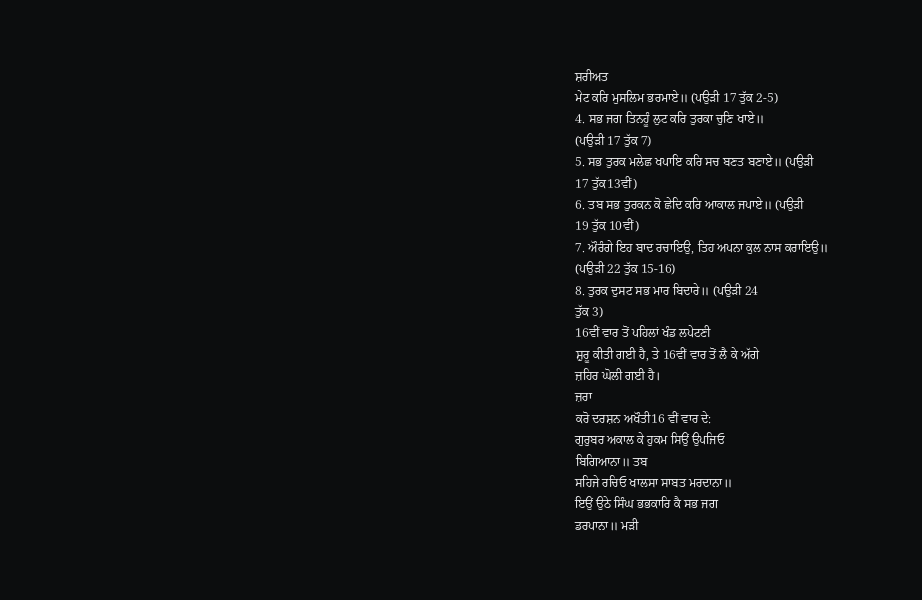ਸ਼ਰੀਅਤ
ਮੇਟ ਕਰਿ ਮੁਸਲਿਮ ਭਰਮਾਏ॥ (ਪਉੜੀ 17 ਤੁੱਕ 2-5)
4. ਸਭ ਜਗ ਤਿਨਹੂੰ ਲੁਟ ਕਰਿ ਤੁਰਕਾ ਚੁਣਿ ਖਾਏ॥
(ਪਉੜੀ 17 ਤੁੱਕ 7)
5. ਸਭ ਤੁਰਕ ਮਲੇਛ ਖਪਾਇ ਕਰਿ ਸਚ ਬਣਤ ਬਣਾਏ॥ (ਪਉੜੀ
17 ਤੁੱਕ13ਵੀਂ)
6. ਤਬ ਸਭ ਤੁਰਕਨ ਕੋ ਛੇਦਿ ਕਰਿ ਆਕਾਲ ਜਪਾਏ॥ (ਪਉੜੀ
19 ਤੁੱਕ 10ਵੀਂ)
7. ਔਰੰਗੇ ਇਹ ਬਾਦ ਰਚਾਇਉ, ਤਿਹ ਅਪਨਾ ਕੁਲ ਨਾਸ ਕਰਾਇਉ॥
(ਪਉੜੀ 22 ਤੁੱਕ 15-16)
8. ਤੁਰਕ ਦੁਸਟ ਸਭ ਮਾਰ ਬਿਦਾਰੇ॥ (ਪਉੜੀ 24
ਤੁੱਕ 3)
16ਵੀਂ ਵਾਰ ਤੋਂ ਪਹਿਲਾਂ ਖੰਡ ਲਪੇਟਣੀ
ਸ਼ੁਰੂ ਕੀਤੀ ਗਈ ਹੈ, ਤੇ 16ਵੀਂ ਵਾਰ ਤੋਂ ਲੈ ਕੇ ਅੱਗੇ
ਜ਼ਹਿਰ ਘੋਲੀ ਗਈ ਹੈ।
ਜ਼ਰਾ
ਕਰੋ ਦਰਸ਼ਨ ਅਖੌਤੀ16 ਵੀਂ ਵਾਰ ਦੇ:
ਗੁਰੁਬਰ ਅਕਾਲ ਕੇ ਹੁਕਮ ਸਿਉਂ ਉਪਜਿਓ
ਬਿਗਿਆਨਾ॥ ਤਬ
ਸਹਿਜੇ ਰਚਿਓ ਖਾਲਸਾ ਸਾਬਤ ਮਰਦਾਨਾ॥
ਇਉਂ ਉਠੇ ਸਿੰਘ ਭਭਕਾਰਿ ਕੈ ਸਭ ਜਗ
ਡਰਪਾਨਾ॥ ਮੜੀ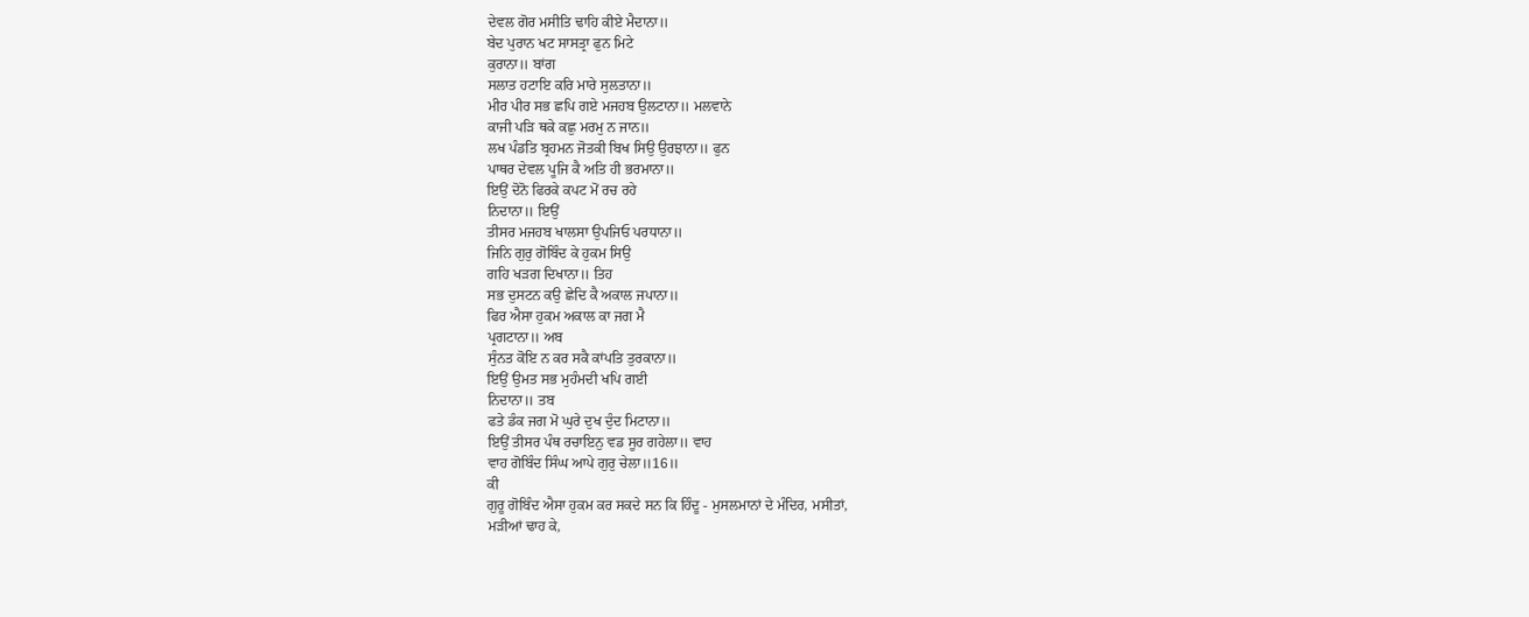ਦੇਵਲ ਗੋਰ ਮਸੀਤਿ ਢਾਹਿ ਕੀਏ ਮੈਦਾਨਾ॥
ਬੇਦ ਪੁਰਾਨ ਖਟ ਸਾਸਤ੍ਰਾ ਫੁਨ ਮਿਟੇ
ਕੁਰਾਨਾ॥ ਬਾਂਗ
ਸਲਾਤ ਹਟਾਇ ਕਰਿ ਮਾਰੇ ਸੁਲਤਾਨਾ॥
ਮੀਰ ਪੀਰ ਸਭ ਛਪਿ ਗਏ ਮਜਹਬ ਉਲਟਾਨਾ॥ ਮਲਵਾਨੇ
ਕਾਜੀ ਪੜਿ ਥਕੇ ਕਛੁ ਮਰਮੁ ਨ ਜਾਨ॥
ਲਖ ਪੰਡਤਿ ਬ੍ਰਹਮਨ ਜੋਤਕੀ ਬਿਖ ਸਿਉ ਉਰਝਾਨਾ॥ ਫੁਨ
ਪਾਥਰ ਦੇਵਲ ਪੂਜਿ ਕੈ ਅਤਿ ਹੀ ਭਰਮਾਨਾ॥
ਇਉਂ ਦੋਨੋ ਫਿਰਕੇ ਕਪਟ ਮੋਂ ਰਚ ਰਹੇ
ਨਿਦਾਨਾ॥ ਇਉਂ
ਤੀਸਰ ਮਜਹਬ ਖਾਲਸਾ ਉਪਜਿਓ ਪਰਧਾਨਾ॥
ਜਿਨਿ ਗੁਰੁ ਗੋਬਿੰਦ ਕੇ ਹੁਕਮ ਸਿਉ
ਗਹਿ ਖੜਗ ਦਿਖਾਨਾ॥ ਤਿਹ
ਸਭ ਦੁਸਟਨ ਕਉ ਛੇਦਿ ਕੈ ਅਕਾਲ ਜਪਾਨਾ॥
ਫਿਰ ਐਸਾ ਹੁਕਮ ਅਕਾਲ ਕਾ ਜਗ ਮੈ
ਪ੍ਰਗਟਾਨਾ॥ ਅਬ
ਸੁੰਨਤ ਕੋਇ ਨ ਕਰ ਸਕੈ ਕਾਂਪਤਿ ਤੁਰਕਾਨਾ॥
ਇਉਂ ਉਮਤ ਸਭ ਮੁਹੰਮਦੀ ਖਪਿ ਗਈ
ਨਿਦਾਨਾ॥ ਤਬ
ਫਤੇ ਡੰਕ ਜਗ ਮੋ ਘੁਰੇ ਦੁਖ ਦੁੰਦ ਮਿਟਾਨਾ॥
ਇਉਂ ਤੀਸਰ ਪੰਥ ਰਚਾਇਨੁ ਵਡ ਸੂਰ ਗਹੇਲਾ॥ ਵਾਹ
ਵਾਹ ਗੋਬਿੰਦ ਸਿੰਘ ਆਪੇ ਗੁਰੁ ਚੇਲਾ॥16॥
ਕੀ
ਗੁਰੂ ਗੋਬਿੰਦ ਐਸਾ ਹੁਕਮ ਕਰ ਸਕਦੇ ਸਨ ਕਿ ਹਿੰਦੂ - ਮੁਸਲਮਾਨਾਂ ਦੇ ਮੰਦਿਰ, ਮਸੀਤਾਂ,
ਮੜੀਆਂ ਢਾਹ ਕੇ,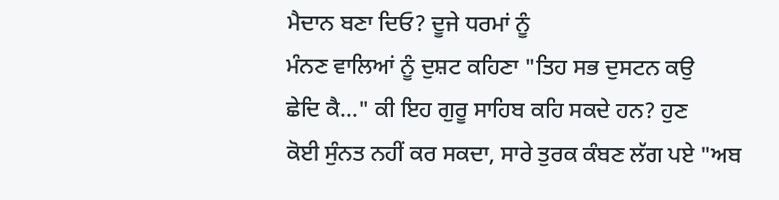ਮੈਦਾਨ ਬਣਾ ਦਿਓ? ਦੂਜੇ ਧਰਮਾਂ ਨੂੰ
ਮੰਨਣ ਵਾਲਿਆਂ ਨੂੰ ਦੁਸ਼ਟ ਕਹਿਣਾ "ਤਿਹ ਸਭ ਦੁਸਟਨ ਕਉ
ਛੇਦਿ ਕੈ..." ਕੀ ਇਹ ਗੁਰੂ ਸਾਹਿਬ ਕਹਿ ਸਕਦੇ ਹਨ? ਹੁਣ
ਕੋਈ ਸੁੰਨਤ ਨਹੀਂ ਕਰ ਸਕਦਾ, ਸਾਰੇ ਤੁਰਕ ਕੰਬਣ ਲੱਗ ਪਏ "ਅਬ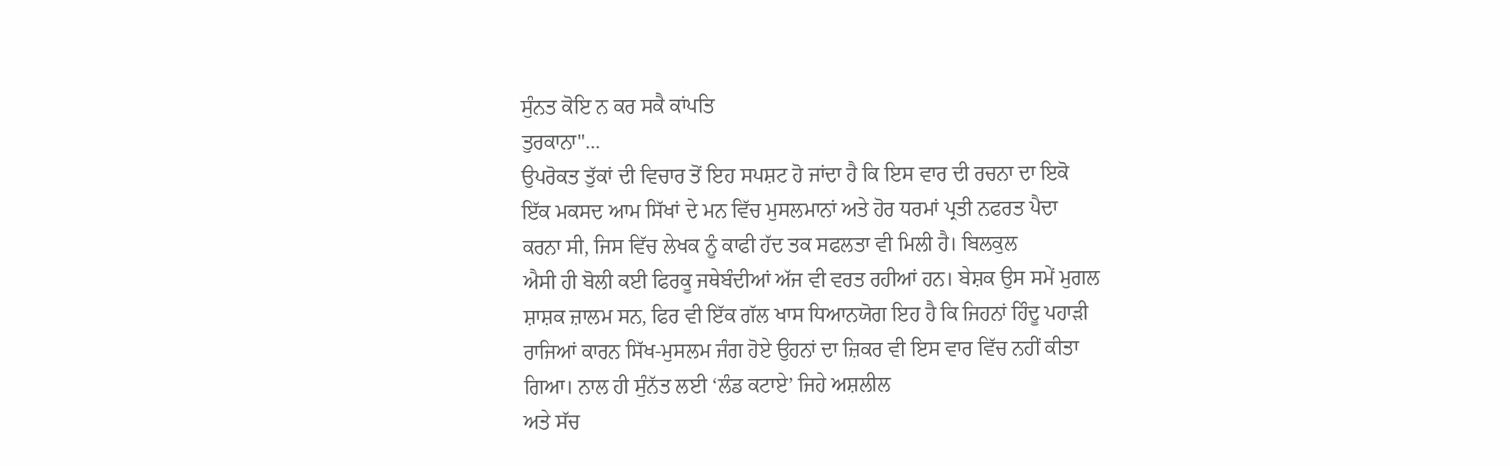ਸੁੰਨਤ ਕੋਇ ਨ ਕਰ ਸਕੈ ਕਾਂਪਤਿ
ਤੁਰਕਾਨਾ"...
ਉਪਰੋਕਤ ਤੁੱਕਾਂ ਦੀ ਵਿਚਾਰ ਤੋਂ ਇਹ ਸਪਸ਼ਟ ਹੋ ਜਾਂਦਾ ਹੈ ਕਿ ਇਸ ਵਾਰ ਦੀ ਰਚਨਾ ਦਾ ਇਕੋ
ਇੱਕ ਮਕਸਦ ਆਮ ਸਿੱਖਾਂ ਦੇ ਮਨ ਵਿੱਚ ਮੁਸਲਮਾਨਾਂ ਅਤੇ ਹੋਰ ਧਰਮਾਂ ਪ੍ਰਤੀ ਨਫਰਤ ਪੈਦਾ
ਕਰਨਾ ਸੀ, ਜਿਸ ਵਿੱਚ ਲੇਖਕ ਨੂੰ ਕਾਫੀ ਹੱਦ ਤਕ ਸਫਲਤਾ ਵੀ ਮਿਲੀ ਹੈ। ਬਿਲਕੁਲ
ਐਸੀ ਹੀ ਬੋਲੀ ਕਈ ਫਿਰਕੂ ਜਥੇਬੰਦੀਆਂ ਅੱਜ ਵੀ ਵਰਤ ਰਹੀਆਂ ਹਨ। ਬੇਸ਼ਕ ਉਸ ਸਮੇਂ ਮੁਗਲ
ਸ਼ਾਸ਼ਕ ਜ਼ਾਲਮ ਸਨ, ਫਿਰ ਵੀ ਇੱਕ ਗੱਲ ਖਾਸ ਧਿਆਨਯੋਗ ਇਹ ਹੈ ਕਿ ਜਿਹਨਾਂ ਹਿੰਦੂ ਪਹਾੜੀ
ਰਾਜਿਆਂ ਕਾਰਨ ਸਿੱਖ-ਮੁਸਲਮ ਜੰਗ ਹੋਏ ਉਹਨਾਂ ਦਾ ਜ਼ਿਕਰ ਵੀ ਇਸ ਵਾਰ ਵਿੱਚ ਨਹੀਂ ਕੀਤਾ
ਗਿਆ। ਨਾਲ ਹੀ ਸੁੰਨੱਤ ਲਈ ‘ਲੰਡ ਕਟਾਏ’ ਜਿਹੇ ਅਸ਼ਲੀਲ
ਅਤੇ ਸੱਚ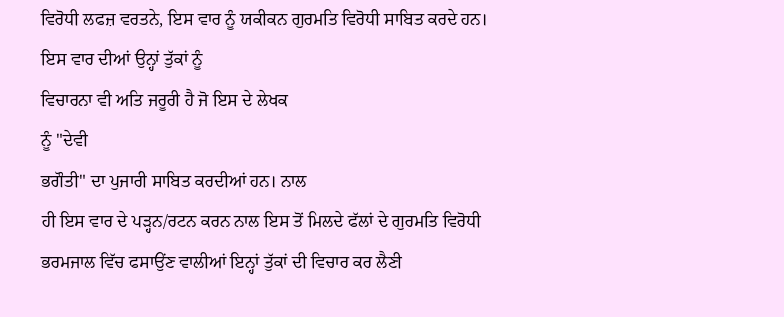ਵਿਰੋਧੀ ਲਫਜ਼ ਵਰਤਨੇ, ਇਸ ਵਾਰ ਨੂੰ ਯਕੀਕਨ ਗੁਰਮਤਿ ਵਿਰੋਧੀ ਸਾਬਿਤ ਕਰਦੇ ਹਨ।
ਇਸ ਵਾਰ ਦੀਆਂ ਉਨ੍ਹਾਂ ਤੁੱਕਾਂ ਨੂੰ
ਵਿਚਾਰਨਾ ਵੀ ਅਤਿ ਜਰੂਰੀ ਹੈ ਜੋ ਇਸ ਦੇ ਲੇਖਕ
ਨੂੰ "ਦੇਵੀ
ਭਗੌਤੀ" ਦਾ ਪੁਜਾਰੀ ਸਾਬਿਤ ਕਰਦੀਆਂ ਹਨ। ਨਾਲ
ਹੀ ਇਸ ਵਾਰ ਦੇ ਪੜ੍ਹਨ/ਰਟਨ ਕਰਨ ਨਾਲ ਇਸ ਤੋਂ ਮਿਲਦੇ ਫੱਲਾਂ ਦੇ ਗੁਰਮਤਿ ਵਿਰੋਧੀ
ਭਰਮਜਾਲ ਵਿੱਚ ਫਸਾਉਂਣ ਵਾਲੀਆਂ ਇਨ੍ਹਾਂ ਤੁੱਕਾਂ ਦੀ ਵਿਚਾਰ ਕਰ ਲੈਣੀ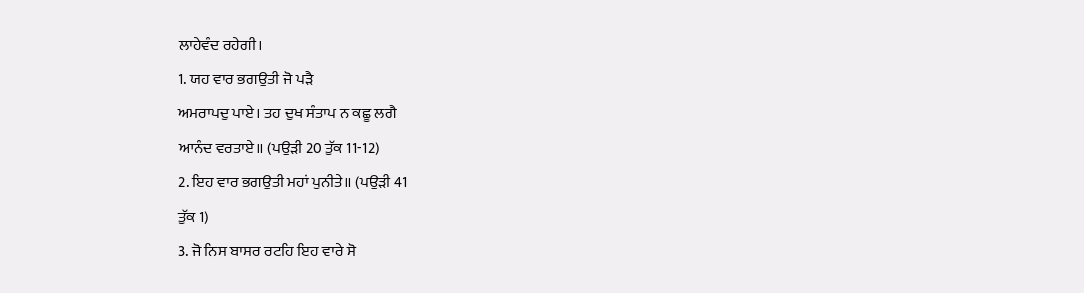ਲਾਹੇਵੰਦ ਰਹੇਗੀ।
1. ਯਹ ਵਾਰ ਭਗਉਤੀ ਜੋ ਪੜੈ
ਅਮਰਾਪਦੁ ਪਾਏ। ਤਹ ਦੁਖ ਸੰਤਾਪ ਨ ਕਛੂ ਲਗੈ
ਆਨੰਦ ਵਰਤਾਏ॥ (ਪਉੜੀ 20 ਤੁੱਕ 11-12)
2. ਇਹ ਵਾਰ ਭਗਉਤੀ ਮਹਾਂ ਪੁਨੀਤੇ॥ (ਪਉੜੀ 41
ਤੁੱਕ 1)
3. ਜੋ ਨਿਸ ਬਾਸਰ ਰਟਹਿ ਇਹ ਵਾਰੇ ਸੋ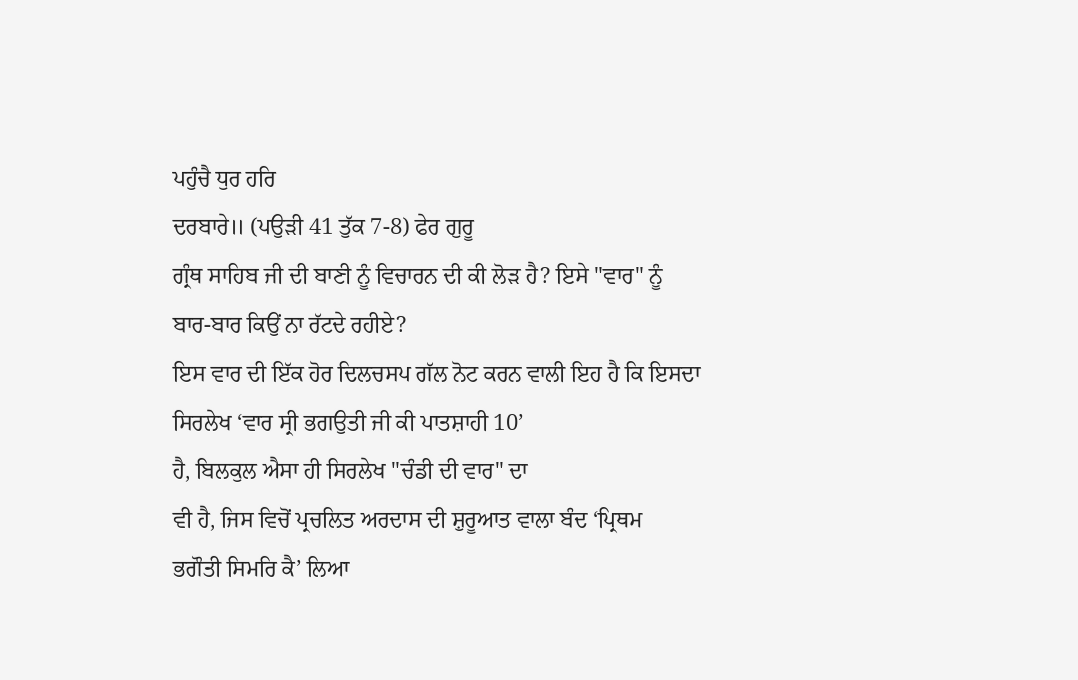ਪਹੁੰਚੈ ਧੁਰ ਹਰਿ
ਦਰਬਾਰੇ॥ (ਪਉੜੀ 41 ਤੁੱਕ 7-8) ਫੇਰ ਗੁਰੂ
ਗ੍ਰੰਥ ਸਾਹਿਬ ਜੀ ਦੀ ਬਾਣੀ ਨੂੰ ਵਿਚਾਰਨ ਦੀ ਕੀ ਲੋੜ ਹੈ? ਇਸੇ "ਵਾਰ" ਨੂੰ
ਬਾਰ-ਬਾਰ ਕਿਉਂ ਨਾ ਰੱਟਦੇ ਰਹੀਏ?
ਇਸ ਵਾਰ ਦੀ ਇੱਕ ਹੋਰ ਦਿਲਚਸਪ ਗੱਲ ਨੋਟ ਕਰਨ ਵਾਲੀ ਇਹ ਹੈ ਕਿ ਇਸਦਾ
ਸਿਰਲੇਖ ‘ਵਾਰ ਸ੍ਰੀ ਭਗਉਤੀ ਜੀ ਕੀ ਪਾਤਸ਼ਾਹੀ 10’
ਹੈ, ਬਿਲਕੁਲ ਐਸਾ ਹੀ ਸਿਰਲੇਖ "ਚੰਡੀ ਦੀ ਵਾਰ" ਦਾ
ਵੀ ਹੈ, ਜਿਸ ਵਿਚੋਂ ਪ੍ਰਚਲਿਤ ਅਰਦਾਸ ਦੀ ਸ਼ੁਰੂਆਤ ਵਾਲਾ ਬੰਦ ‘ਪ੍ਰਿਥਮ
ਭਗੌਤੀ ਸਿਮਰਿ ਕੈ’ ਲਿਆ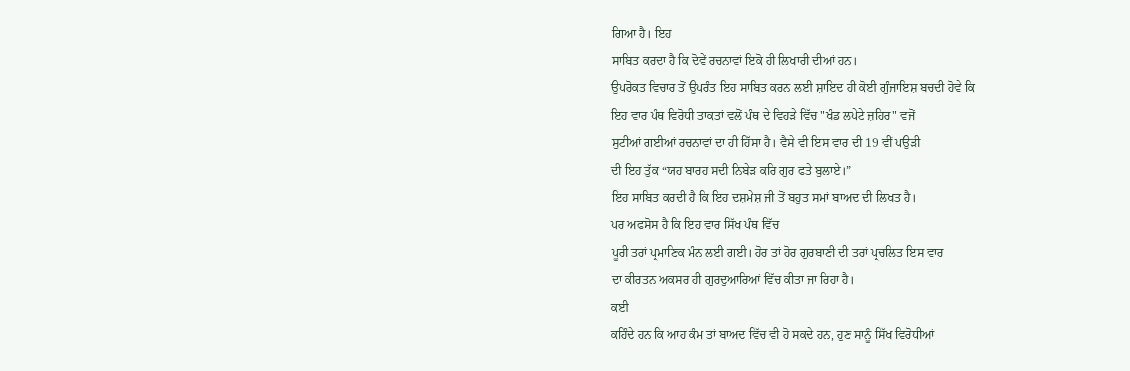ਗਿਆ ਹੈ। ਇਹ
ਸਾਬਿਤ ਕਰਦਾ ਹੈ ਕਿ ਦੋਵੇਂ ਰਚਨਾਵਾਂ ਇਕੋ ਹੀ ਲਿਖਾਰੀ ਦੀਆਂ ਹਨ।
ਉਪਰੋਕਤ ਵਿਚਾਰ ਤੋਂ ਉਪਰੰਤ ਇਹ ਸਾਬਿਤ ਕਰਨ ਲਈ ਸ਼ਾਇਦ ਹੀ ਕੋਈ ਗੁੰਜਾਇਸ਼ ਬਚਦੀ ਹੋਵੇ ਕਿ
ਇਹ ਵਾਰ ਪੰਥ ਵਿਰੋਧੀ ਤਾਕਤਾਂ ਵਲੋਂ ਪੰਥ ਦੇ ਵਿਹੜੇ ਵਿੱਚ "ਖੰਡ ਲਪੇਟੇ ਜ਼ਹਿਰ" ਵਜੋਂ
ਸੁਟੀਆਂ ਗਈਆਂ ਰਚਨਾਵਾਂ ਦਾ ਹੀ ਹਿੱਸਾ ਹੈ। ਵੈਸੇ ਵੀ ਇਸ ਵਾਰ ਦੀ 19 ਵੀਂ ਪਉੜੀ
ਦੀ ਇਹ ਤੁੱਕ “ਯਹ ਬਾਰਹ ਸਦੀ ਨਿਬੇੜ ਕਰਿ ਗੁਰ ਫਤੇ ਬੁਲਾਏ।”
ਇਹ ਸਾਬਿਤ ਕਰਦੀ ਹੈ ਕਿ ਇਹ ਦਸ਼ਮੇਸ਼ ਜੀ ਤੋਂ ਬਹੁਤ ਸਮਾਂ ਬਾਅਦ ਦੀ ਲਿਖਤ ਹੈ।
ਪਰ ਅਫਸੋਸ ਹੈ ਕਿ ਇਹ ਵਾਰ ਸਿੱਖ ਪੰਥ ਵਿੱਚ
ਪੂਰੀ ਤਰਾਂ ਪ੍ਰਮਾਣਿਕ ਮੰਨ ਲਈ ਗਈ। ਹੋਰ ਤਾਂ ਹੋਰ ਗੁਰਬਾਣੀ ਦੀ ਤਰਾਂ ਪ੍ਰਚਲਿਤ ਇਸ ਵਾਰ
ਦਾ ਕੀਰਤਨ ਅਕਸਰ ਹੀ ਗੁਰਦੁਆਰਿਆਂ ਵਿੱਚ ਕੀਤਾ ਜਾ ਰਿਹਾ ਹੈ।
ਕਈ
ਕਹਿੰਦੇ ਹਨ ਕਿ ਆਹ ਕੰਮ ਤਾਂ ਬਾਅਦ ਵਿੱਚ ਵੀ ਹੋ ਸਕਦੇ ਹਨ, ਹੁਣ ਸਾਨੂੰ ਸਿੱਖ ਵਿਰੋਧੀਆਂ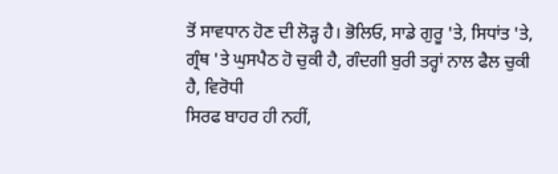ਤੋਂ ਸਾਵਧਾਨ ਹੋਣ ਦੀ ਲੋੜ੍ਹ ਹੈ। ਭੋਲਿਓ, ਸਾਡੇ ਗੁਰੂ 'ਤੇ, ਸਿਧਾਂਤ 'ਤੇ,
ਗ੍ਰੰਥ 'ਤੇ ਘੁਸਪੈਠ ਹੋ ਚੁਕੀ ਹੈ, ਗੰਦਗੀ ਬੁਰੀ ਤਰ੍ਹਾਂ ਨਾਲ ਫੈਲ ਚੁਕੀ ਹੈ, ਵਿਰੋਧੀ
ਸਿਰਫ ਬਾਹਰ ਹੀ ਨਹੀਂ,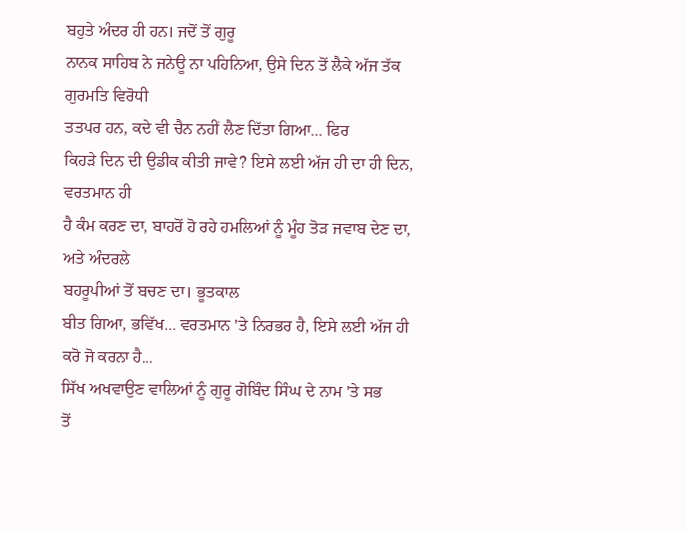ਬਹੁਤੇ ਅੰਦਰ ਹੀ ਹਨ। ਜਦੋਂ ਤੋਂ ਗੁਰੂ
ਨਾਨਕ ਸਾਹਿਬ ਨੇ ਜਨੇਊ ਨਾ ਪਹਿਨਿਆ, ਉਸੇ ਦਿਨ ਤੋਂ ਲੈਕੇ ਅੱਜ ਤੱਕ ਗੁਰਮਤਿ ਵਿਰੋਧੀ
ਤਤਪਰ ਹਨ, ਕਦੇ ਵੀ ਚੈਨ ਨਹੀਂ ਲੈਣ ਦਿੱਤਾ ਗਿਆ... ਫਿਰ
ਕਿਹੜੇ ਦਿਨ ਦੀ ਉਡੀਕ ਕੀਤੀ ਜਾਵੇ? ਇਸੇ ਲਈ ਅੱਜ ਹੀ ਦਾ ਹੀ ਦਿਨ, ਵਰਤਮਾਨ ਹੀ
ਹੈ ਕੰਮ ਕਰਣ ਦਾ, ਬਾਹਰੋਂ ਹੋ ਰਹੇ ਹਮਲਿਆਂ ਨੂੰ ਮੂੰਹ ਤੋੜ ਜਵਾਬ ਦੇਣ ਦਾ, ਅਤੇ ਅੰਦਰਲੇ
ਬਹਰੂਪੀਆਂ ਤੋਂ ਬਚਣ ਦਾ। ਭੂਤਕਾਲ
ਬੀਤ ਗਿਆ, ਭਵਿੱਖ... ਵਰਤਮਾਨ 'ਤੇ ਨਿਰਭਰ ਹੈ, ਇਸੇ ਲਈ ਅੱਜ ਹੀ ਕਰੋ ਜੋ ਕਰਨਾ ਹੈ...
ਸਿੱਖ ਅਖਵਾਉਣ ਵਾਲਿਆਂ ਨੂੰ ਗੁਰੂ ਗੋਬਿੰਦ ਸਿੰਘ ਦੇ ਨਾਮ 'ਤੇ ਸਭ
ਤੋਂ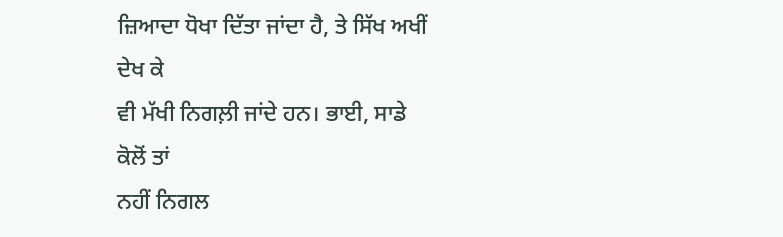ਜ਼ਿਆਦਾ ਧੋਖਾ ਦਿੱਤਾ ਜਾਂਦਾ ਹੈ, ਤੇ ਸਿੱਖ ਅਖੀਂ ਦੇਖ ਕੇ
ਵੀ ਮੱਖੀ ਨਿਗਲ਼ੀ ਜਾਂਦੇ ਹਨ। ਭਾਈ, ਸਾਡੇ ਕੋਲੋਂ ਤਾਂ
ਨਹੀਂ ਨਿਗਲ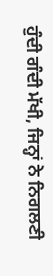ਹੁੰਦੀ ਗੰਦੀ ਮੱਖੀ, ਜਿਨ੍ਹਾਂ ਨੇ ਨਿਗਲਣੀ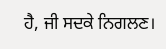ਹੈ, ਜੀ ਸਦਕੇ ਨਿਗਲਣ।